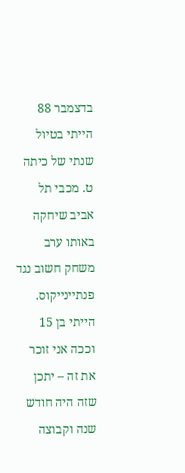בדצמבר 88 הייתי בטיול שנתי של כיתה ט. מכבי תל אביב שיחקה באותו ערב משחק חשוב נגד פנתיינייקוס. הייתי בן 15 וככה אני זוכר את זה – יתכן שזה היה חודש שנה וקבוצה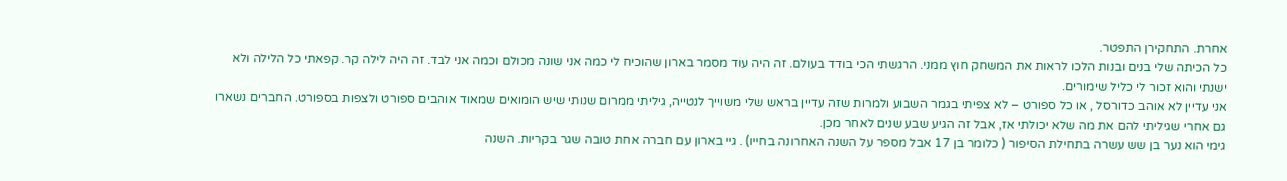אחרת. התחקירן התפטר.
כל הכיתה שלי בנים ובנות הלכו לראות את המשחק חוץ ממני. הרגשתי הכי בודד בעולם. זה היה עוד מסמר בארון שהוכיח לי כמה אני שונה מכולם וכמה אני לבד. זה היה לילה קר. קפאתי כל הלילה ולא ישנתי והוא זכור לי כליל שימורים.
אני עדיין לא אוהב כדורסל , או כל ספורט – לא צפיתי בגמר השבוע ולמרות שזה עדיין בראש שלי משוייך לנטייה, גיליתי ממרום שנותי שיש הומואים שמאוד אוהבים ספורט ולצפות בספורט. החברים נשארו גם אחרי שגיליתי להם את מה שלא יכולתי אז, אבל זה הגיע שבע שנים לאחר מכן.
גימי הוא נער בן שש עשרה בתחילת הסיפור ( כלומר בן 17 אבל מספר על השנה האחרונה בחייו) . גיי בארון עם חברה אחת טובה שגר בקריות. השנה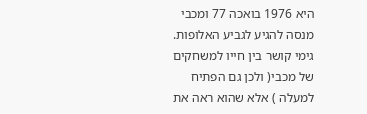היא 1976 בואכה 77 ומכבי מנסה להגיע לגביע האלופות.
גימי קושר בין חייו למשחקים של מכבי( ולכן גם הפתיח למעלה ) אלא שהוא ראה את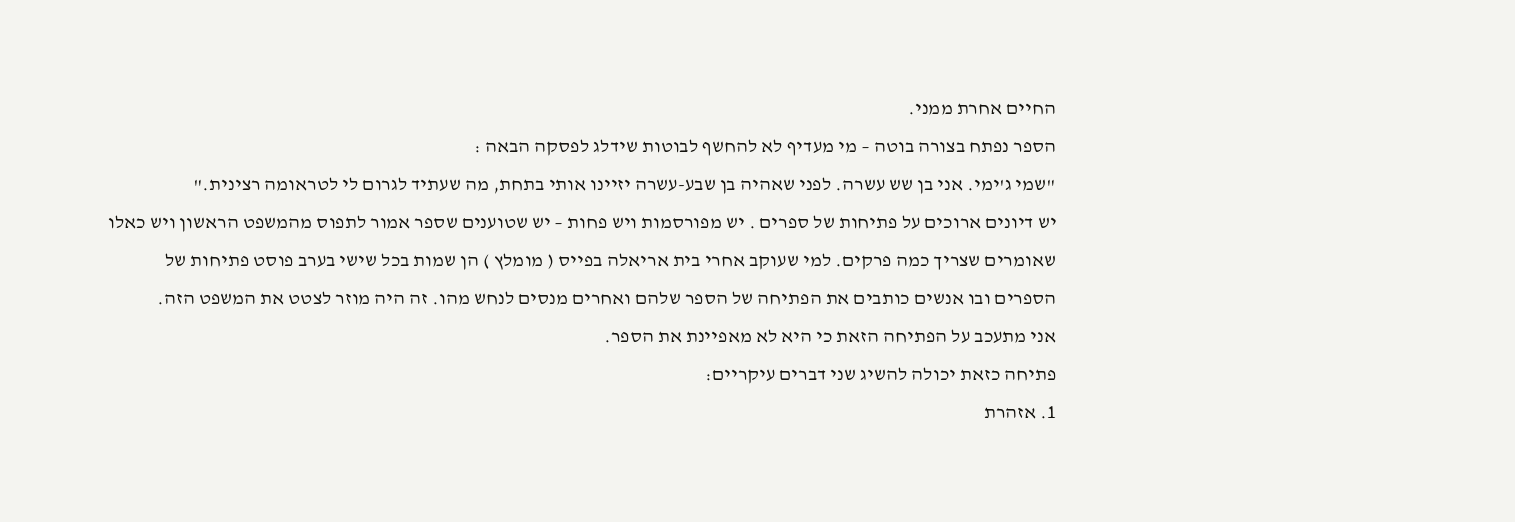החיים אחרת ממני.
הספר נפתח בצורה בוטה – מי מעדיף לא להחשף לבוטות שידלג לפסקה הבאה :
"שמי ג'ימי. אני בן שש עשרה. לפני שאהיה בן שבע-עשרה יזיינו אותי בתחת, מה שעתיד לגרום לי לטראומה רצינית."
יש דיונים ארוכים על פתיחות של ספרים . יש מפורסמות ויש פחות – יש שטוענים שספר אמור לתפוס מהמשפט הראשון ויש כאלו שאומרים שצריך כמה פרקים. למי שעוקב אחרי בית אריאלה בפייס ( מומלץ ) הן שמות בכל שישי בערב פוסט פתיחות של הספרים ובו אנשים כותבים את הפתיחה של הספר שלהם ואחרים מנסים לנחש מהו. זה היה מוזר לצטט את המשפט הזה.
אני מתעכב על הפתיחה הזאת כי היא לא מאפיינת את הספר.
פתיחה כזאת יכולה להשיג שני דברים עיקריים:
1. אזהרת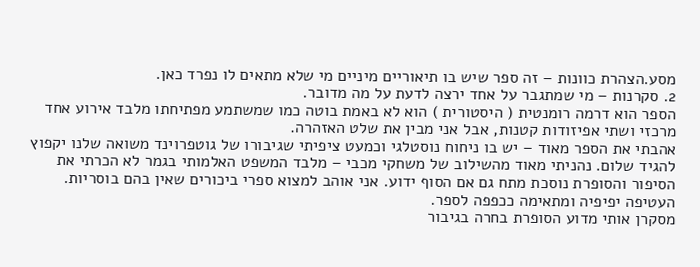מסע.הצהרת כוונות – זה ספר שיש בו תיאוריים מיניים מי שלא מתאים לו נפרד כאן.
2. סקרנות – מי שמתגבר על אחד ירצה לדעת על מה מדובר.
הספר הוא דרמה רומנטית ( היסטורית ) הוא לא באמת בוטה כמו שמשתמע מפתיחתו מלבד אירוע אחד מרכזי ושתי אפיזודות קטנות, אבל אני מבין את שלט האזהרה.
אהבתי את הספר מאוד – יש בו ניחוח נוסטלגי וכמעט ציפיתי שגיבורו של גוטפרוינד משואה שלנו יקפוץ להגיד שלום. נהניתי מאוד מהשילוב של משחקי מכבי – מלבד המשפט האלמותי בגמר לא הכרתי את הסיפור והסופרת נוסכת מתח גם אם הסוף ידוע. אני אוהב למצוא ספרי ביכורים שאין בהם בוסריות. העטיפה יפיפיה ומתאימה ככפפה לספר.
מסקרן אותי מדוע הסופרת בחרה בגיבור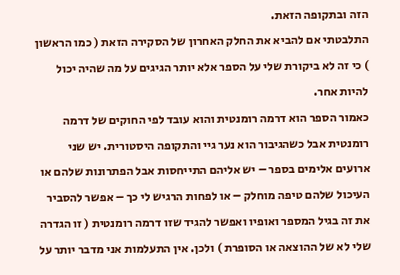הזה ובתקופה הזאת.
התלבטתי אם להביא את החלק האחרון של הסקירה הזאת ( כמו הראשון ) כי זה לא ביקורת שלי על הספר אלא יותר הגיגים על מה שהיה יכול להיות אחר.
כאמור הספר הוא דרמה רומנטית והוא עובד לפי החוקים של דרמה רומנטית אבל כשהגיבור הוא נער גיי והתקופה היסטורית. יש שני ארועים אלימים בספר – יש אליהם התייחסות אבל הפתרונות שלהם או העיכול שלהם טיפה מוחלק – או לפחות הרגיש לי כך – אפשר להסביר את זה בגיל המספר ואופיו ואפשר להגיד שזו דרמה רומנטית ( זו הגדרה שלי לא של ההוצאה או הסופרת ) ולכן. אין התעלמות אני מדבר יותר על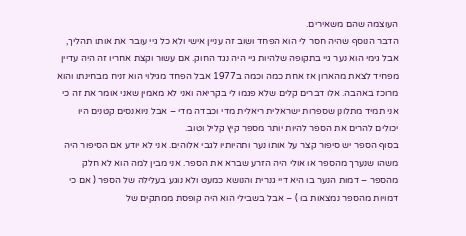העוצמה שהם משאירים.
הדבר הנוסף שהיה חסר לי הוא הפחד ושוב זה עניין אישי ולא כל גיי עובר את אותו תהליך, אבל גימי הוא נער גיי בתקופה שלהיות גיי היה נגד החוק. אם עשור וקצת אחריו זה היה עדיין מפחיד לצאת מהארון אז אחת כמה וכמה ב1977 אבל הפחד מגילוי הוא זניח מבחינתו והוא מרוכז באהבה. אלו דברים קלים שלא פגמו לי בקריאה ואני לא מאמין שאני אומר את זה כי אני תמיד מתלונן שספרות ישראלית ריאלית מדי וכבדה מדי – אבל ניואנסים קטנים היו יכולים להרים את הספר להיות יותר מספר קיץ קליל וטוב.
בסוף הספר יש סיפור קצר על אותו נער ותהיותיו לגבי אלוהים. אני לא יודע אם הסיפור היה משהו שנערך מהספר או אולי היה הזרע שברא את הספר. אני מבין למה הוא לא חלק מהספר – דמות הנער בו היא דיי גנרית והנושא כמעט ולא נוגע בעלילה של הספר ( אם כי דמויות מהספר נמצאות בו ) – אבל בשבילי הוא היה קופסת ממתקים של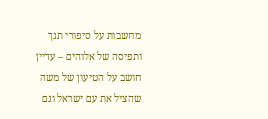מחשבות על סיפורי תנך ותפיסה של אלוהים – עדיין חושב על הטיעון של משה שהציל את עם ישראל וגם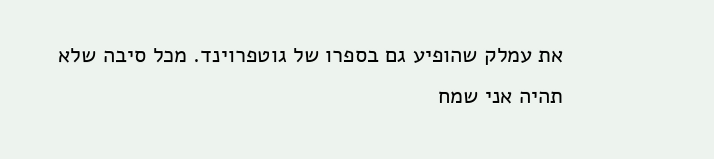את עמלק שהופיע גם בספרו של גוטפרוינד. מכל סיבה שלא תהיה אני שמח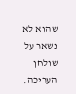שהוא לא נשאר על שולחן העריכה.